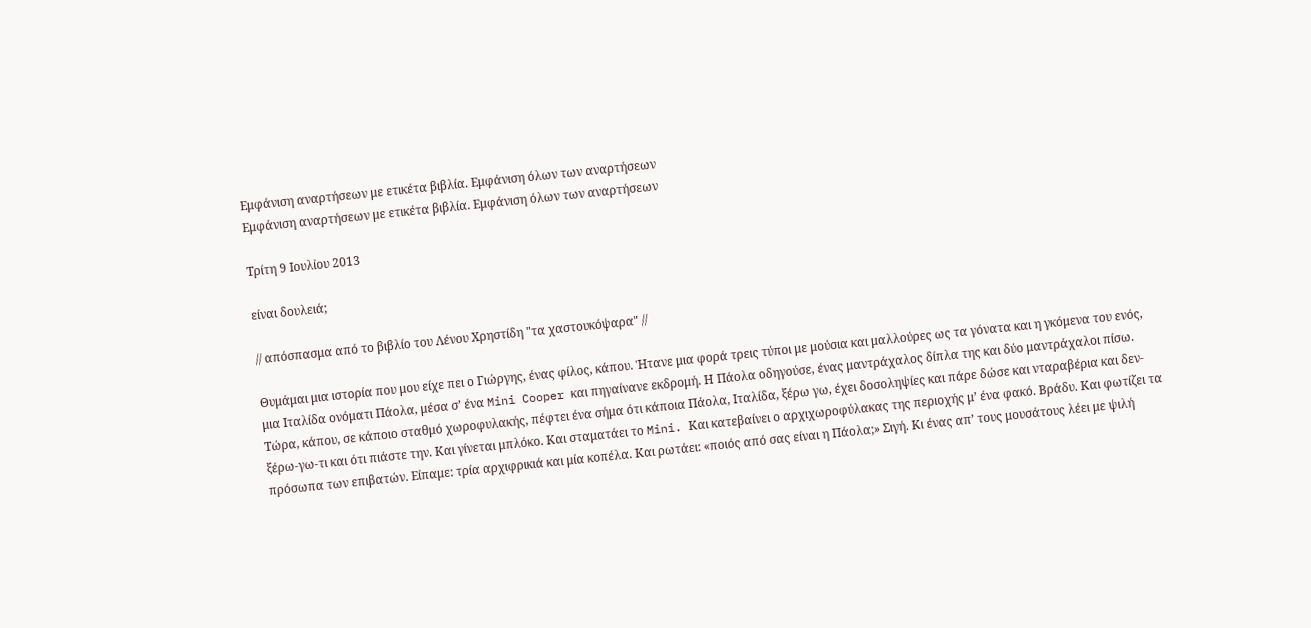Εμφάνιση αναρτήσεων με ετικέτα βιβλία. Εμφάνιση όλων των αναρτήσεων
Εμφάνιση αναρτήσεων με ετικέτα βιβλία. Εμφάνιση όλων των αναρτήσεων

Τρίτη 9 Ιουλίου 2013

είναι δουλειά;

// απόσπασμα από το βιβλίο του Λένου Χρηστίδη "τα χαστουκόψαρα" //

Θυμάμαι μια ιστορία που μου είχε πει ο Γιώργης, ένας φίλος, κάπου. Ήτανε μια φορά τρεις τύποι με μούσια και μαλλούρες ως τα γόνατα και η γκόμενα του ενός, μια Ιταλίδα ονόματι Πάολα, μέσα σ’ ένα Mini Cooper και πηγαίνανε εκδρομή. Η Πάολα οδηγούσε, ένας μαντράχαλος δίπλα της και δύο μαντράχαλοι πίσω. Τώρα, κάπου, σε κάποιο σταθμό χωροφυλακής, πέφτει ένα σήμα ότι κάποια Πάολα, Ιταλίδα, ξέρω γω, έχει δοσοληψίες και πάρε δώσε και νταραβέρια και δεν-ξέρω-γω-τι και ότι πιάστε την. Και γίνεται μπλόκο. Και σταματάει το Mini. Και κατεβαίνει ο αρχιχωροφύλακας της περιοχής μ’ ένα φακό. Βράδυ. Και φωτίζει τα πρόσωπα των επιβατών. Είπαμε: τρία αρχιφρικιά και μία κοπέλα. Και ρωτάει: «ποιός από σας είναι η Πάολα;» Σιγή. Κι ένας απ’ τους μουσάτους λέει με ψιλή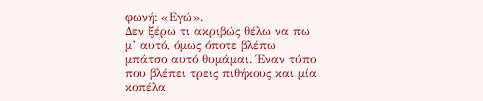φωνή: «Εγώ».
Δεν ξέρω τι ακριβώς θέλω να πω μ’ αυτό, όμως όποτε βλέπω μπάτσο αυτό θυμάμαι. Έναν τύπο που βλέπει τρεις πιθήκους και μία κοπέλα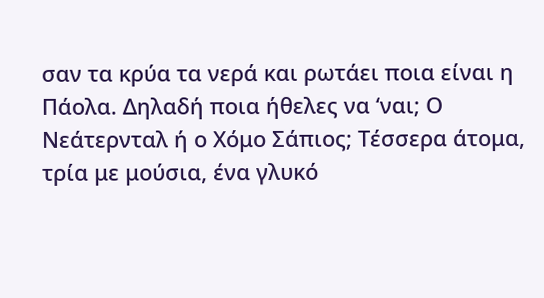σαν τα κρύα τα νερά και ρωτάει ποια είναι η Πάολα. Δηλαδή ποια ήθελες να ‘ναι; Ο Νεάτερνταλ ή ο Χόμο Σάπιος; Τέσσερα άτομα, τρία με μούσια, ένα γλυκό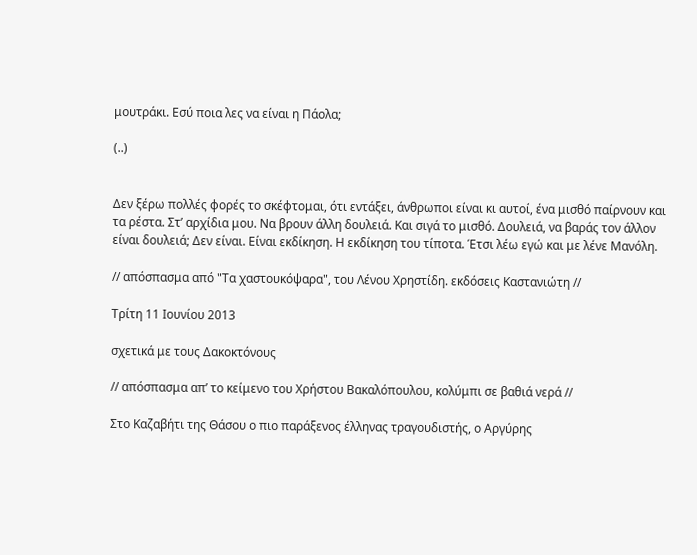μουτράκι. Εσύ ποια λες να είναι η Πάολα;

(..)


Δεν ξέρω πολλές φορές το σκέφτομαι, ότι εντάξει, άνθρωποι είναι κι αυτοί, ένα μισθό παίρνουν και τα ρέστα. Στ’ αρχίδια μου. Να βρουν άλλη δουλειά. Και σιγά το μισθό. Δουλειά, να βαράς τον άλλον είναι δουλειά; Δεν είναι. Είναι εκδίκηση. Η εκδίκηση του τίποτα. Έτσι λέω εγώ και με λένε Μανόλη.

// απόσπασμα από "Τα χαστουκόψαρα", του Λένου Χρηστίδη. εκδόσεις Καστανιώτη //

Τρίτη 11 Ιουνίου 2013

σχετικά με τους Δακοκτόνους

// απόσπασμα απ’ το κείμενο του Χρήστου Βακαλόπουλου, κολύμπι σε βαθιά νερά //

Στο Καζαβήτι της Θάσου ο πιο παράξενος έλληνας τραγουδιστής, ο Αργύρης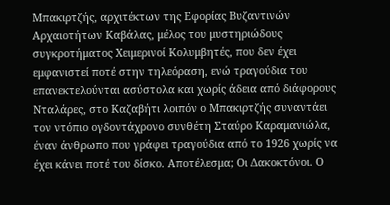Μπακιρτζής, αρχιτέκτων της Εφορίας Βυζαντινών Αρχαιοτήτων Καβάλας, μέλος του μυστηριώδους συγκροτήματος Χειμερινοί Κολυμβητές, που δεν έχει εμφανιστεί ποτέ στην τηλεόραση, ενώ τραγούδια του επανεκτελούνται ασύστολα και χωρίς άδεια από διάφορους Νταλάρες, στο Καζαβήτι λοιπόν ο Μπακιρτζής συναντάει τον ντόπιο ογδοντάχρονο συνθέτη Σταύρο Καραμανιώλα, έναν άνθρωπο που γράφει τραγούδια από το 1926 χωρίς να έχει κάνει ποτέ του δίσκο. Αποτέλεσμα; Οι Δακοκτόνοι. Ο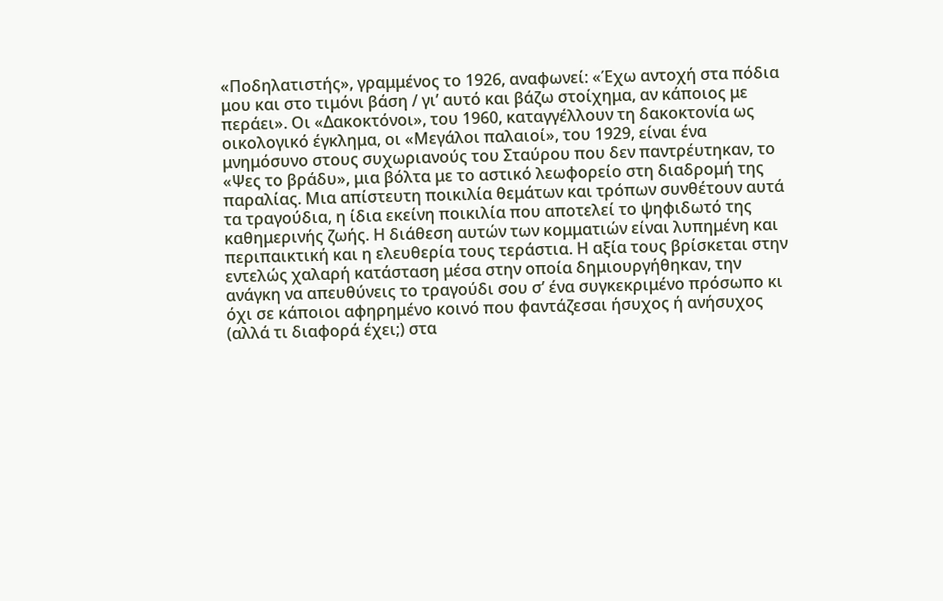«Ποδηλατιστής», γραμμένος το 1926, αναφωνεί: «Έχω αντοχή στα πόδια μου και στο τιμόνι βάση / γι’ αυτό και βάζω στοίχημα, αν κάποιος με περάει». Οι «Δακοκτόνοι», του 1960, καταγγέλλουν τη δακοκτονία ως οικολογικό έγκλημα, οι «Μεγάλοι παλαιοί», του 1929, είναι ένα μνημόσυνο στους συχωριανούς του Σταύρου που δεν παντρέυτηκαν, το «Ψες το βράδυ», μια βόλτα με το αστικό λεωφορείο στη διαδρομή της παραλίας. Μια απίστευτη ποικιλία θεμάτων και τρόπων συνθέτουν αυτά τα τραγούδια, η ίδια εκείνη ποικιλία που αποτελεί το ψηφιδωτό της καθημερινής ζωής. Η διάθεση αυτών των κομματιών είναι λυπημένη και περιπαικτική και η ελευθερία τους τεράστια. Η αξία τους βρίσκεται στην εντελώς χαλαρή κατάσταση μέσα στην οποία δημιουργήθηκαν, την ανάγκη να απευθύνεις το τραγούδι σου σ’ ένα συγκεκριμένο πρόσωπο κι όχι σε κάποιοι αφηρημένο κοινό που φαντάζεσαι ήσυχος ή ανήσυχος (αλλά τι διαφορά έχει;) στα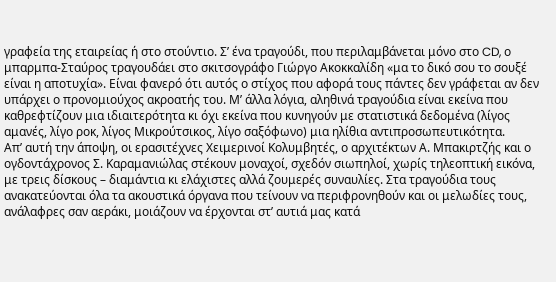γραφεία της εταιρείας ή στο στούντιο. Σ’ ένα τραγούδι, που περιλαμβάνεται μόνο στο CD, ο μπαρμπα-Σταύρος τραγουδάει στο σκιτσογράφο Γιώργο Ακοκκαλίδη «μα το δικό σου το σουξέ είναι η αποτυχία». Είναι φανερό ότι αυτός ο στίχος που αφορά τους πάντες δεν γράφεται αν δεν υπάρχει ο προνομιούχος ακροατής του. Μ’ άλλα λόγια, αληθινά τραγούδια είναι εκείνα που καθρεφτίζουν μια ιδιαιτερότητα κι όχι εκείνα που κυνηγούν με στατιστικά δεδομένα (λίγος αμανές, λίγο ροκ, λίγος Μικρούτσικος, λίγο σαξόφωνο) μια ηλίθια αντιπροσωπευτικότητα.
Απ’ αυτή την άποψη, οι ερασιτέχνες Χειμερινοί Κολυμβητές, ο αρχιτέκτων Α. Μπακιρτζής και ο ογδοντάχρονος Σ. Καραμανιώλας στέκουν μοναχοί, σχεδόν σιωπηλοί, χωρίς τηλεοπτική εικόνα, με τρεις δίσκους – διαμάντια κι ελάχιστες αλλά ζουμερές συναυλίες. Στα τραγούδια τους ανακατεύονται όλα τα ακουστικά όργανα που τείνουν να περιφρονηθούν και οι μελωδίες τους, ανάλαφρες σαν αεράκι, μοιάζουν να έρχονται στ’ αυτιά μας κατά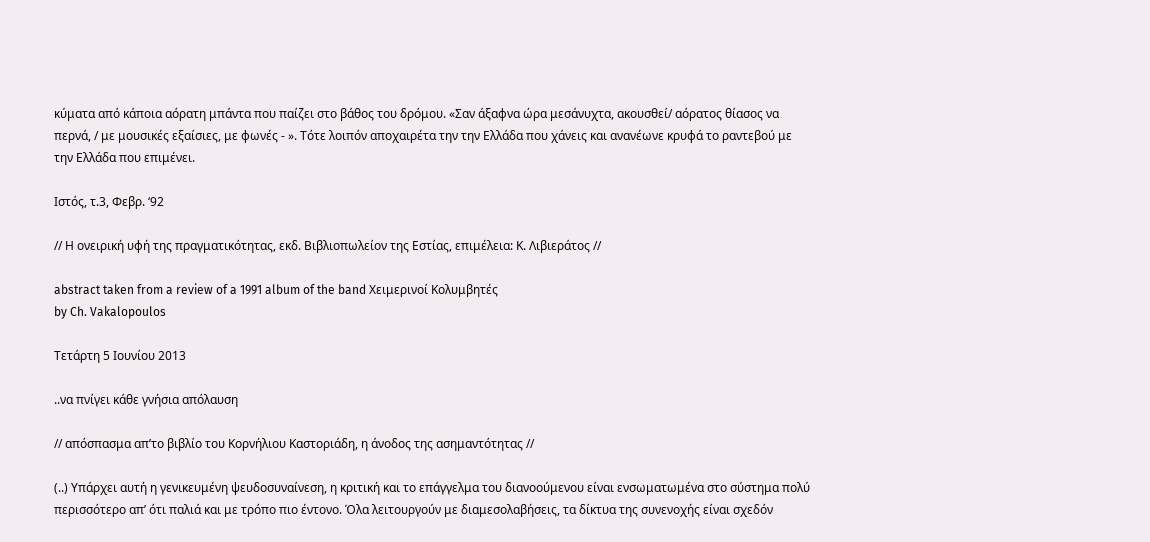κύματα από κάποια αόρατη μπάντα που παίζει στο βάθος του δρόμου. «Σαν άξαφνα ώρα μεσάνυχτα, ακουσθεί/ αόρατος θίασος να περνά, / με μουσικές εξαίσιες, με φωνές - ». Τότε λοιπόν αποχαιρέτα την την Ελλάδα που χάνεις και ανανέωνε κρυφά το ραντεβού με την Ελλάδα που επιμένει.

Ιστός, τ.3, Φεβρ. ‘92

// Η ονειρική υφή της πραγματικότητας, εκδ. Βιβλιοπωλείον της Εστίας, επιμέλεια: Κ. Λιβιεράτος //

abstract taken from a review of a 1991 album of the band Χειμερινοί Κολυμβητές
by Ch. Vakalopoulos

Τετάρτη 5 Ιουνίου 2013

..να πνίγει κάθε γνήσια απόλαυση

// απόσπασμα απ’το βιβλίο του Κορνήλιου Καστοριάδη, η άνοδος της ασημαντότητας //

(..) Υπάρχει αυτή η γενικευμένη ψευδοσυναίνεση, η κριτική και το επάγγελμα του διανοούμενου είναι ενσωματωμένα στο σύστημα πολύ περισσότερο απ’ ότι παλιά και με τρόπο πιο έντονο. Όλα λειτουργούν με διαμεσολαβήσεις, τα δίκτυα της συνενοχής είναι σχεδόν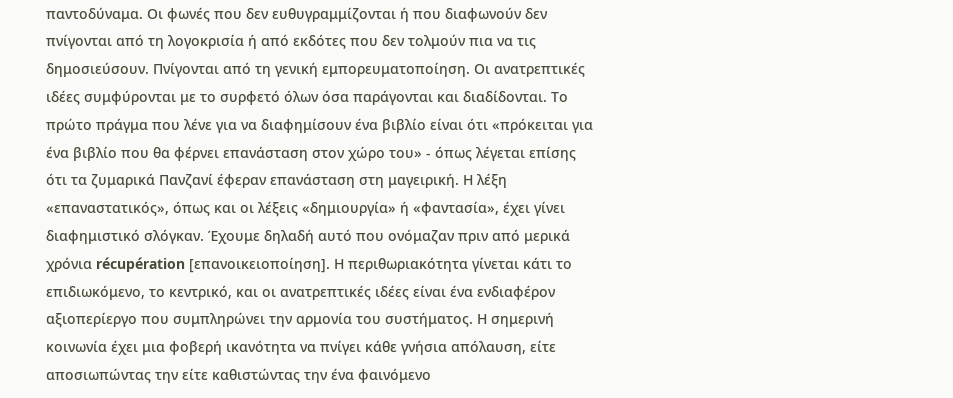παντοδύναμα. Οι φωνές που δεν ευθυγραμμίζονται ή που διαφωνούν δεν πνίγονται από τη λογοκρισία ή από εκδότες που δεν τολμούν πια να τις δημοσιεύσουν. Πνίγονται από τη γενική εμπορευματοποίηση. Οι ανατρεπτικές ιδέες συμφύρονται με το συρφετό όλων όσα παράγονται και διαδίδονται. Το πρώτο πράγμα που λένε για να διαφημίσουν ένα βιβλίο είναι ότι «πρόκειται για ένα βιβλίο που θα φέρνει επανάσταση στον χώρο του» - όπως λέγεται επίσης ότι τα ζυμαρικά Πανζανί έφεραν επανάσταση στη μαγειρική. Η λέξη «επαναστατικός», όπως και οι λέξεις «δημιουργία» ή «φαντασία», έχει γίνει διαφημιστικό σλόγκαν. Έχουμε δηλαδή αυτό που ονόμαζαν πριν από μερικά χρόνια récupération [επανοικειοποίηση]. Η περιθωριακότητα γίνεται κάτι το επιδιωκόμενο, το κεντρικό, και οι ανατρεπτικές ιδέες είναι ένα ενδιαφέρον αξιοπερίεργο που συμπληρώνει την αρμονία του συστήματος. Η σημερινή κοινωνία έχει μια φοβερή ικανότητα να πνίγει κάθε γνήσια απόλαυση, είτε αποσιωπώντας την είτε καθιστώντας την ένα φαινόμενο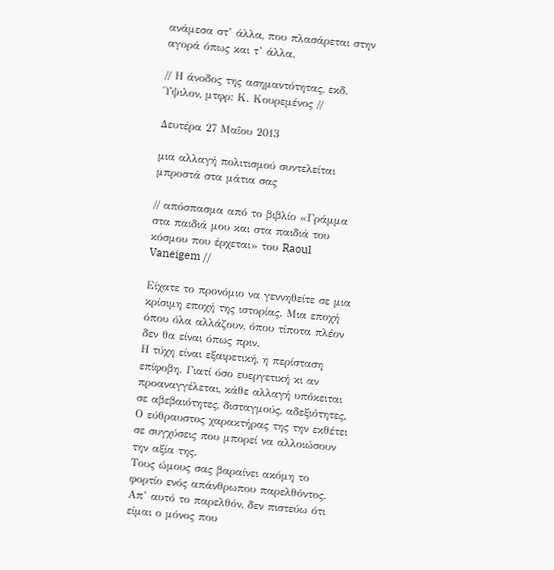ανάμεσα στ’ άλλα, που πλασάρεται στην αγορά όπως και τ’ άλλα.

// Η άνοδος της ασημαντότητας, εκδ. Ύψιλον, μτφρ: Κ. Κουρεμένος //

Δευτέρα 27 Μαΐου 2013

μια αλλαγή πολιτισμού συντελείται μπροστά στα μάτια σας

// απόσπασμα από το βιβλίο «Γράμμα στα παιδιά μου και στα παιδιά του κόσμου που έρχεται» του Raoul Vaneigem //

Είχατε το προνόμιο να γεννηθείτε σε μια κρίσιμη εποχή της ιστορίας. Μια εποχή όπου όλα αλλάζουν, όπου τίποτα πλέον δεν θα είναι όπως πριν.
Η τύχη είναι εξαιρετική, η περίσταση επίφοβη. Γιατί όσο ευεργετική κι αν προαναγγέλεται, κάθε αλλαγή υπόκειται σε αβεβαιότητες, δισταγμούς, αδεξιότητες. Ο εύθραυστος χαρακτήρας της την εκθέτει σε συγχύσεις που μπορεί να αλλοιώσουν την αξία της.
Τους ώμους σας βαραίνει ακόμη το φορτίο ενός απάνθρωπου παρελθόντος. Απ’ αυτό το παρελθόν, δεν πιστεύω ότι είμαι ο μόνος που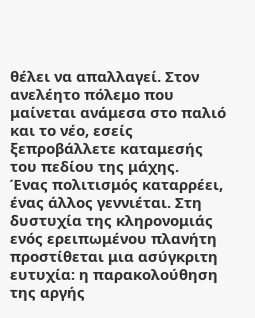θέλει να απαλλαγεί. Στον ανελέητο πόλεμο που μαίνεται ανάμεσα στο παλιό και το νέο, εσείς ξεπροβάλλετε καταμεσής του πεδίου της μάχης.
Ένας πολιτισμός καταρρέει, ένας άλλος γεννιέται. Στη δυστυχία της κληρονομιάς ενός ερειπωμένου πλανήτη προστίθεται μια ασύγκριτη ευτυχία: η παρακολούθηση της αργής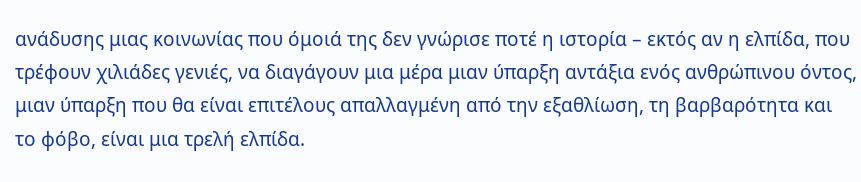ανάδυσης μιας κοινωνίας που όμοιά της δεν γνώρισε ποτέ η ιστορία – εκτός αν η ελπίδα, που τρέφουν χιλιάδες γενιές, να διαγάγουν μια μέρα μιαν ύπαρξη αντάξια ενός ανθρώπινου όντος, μιαν ύπαρξη που θα είναι επιτέλους απαλλαγμένη από την εξαθλίωση, τη βαρβαρότητα και το φόβο, είναι μια τρελή ελπίδα.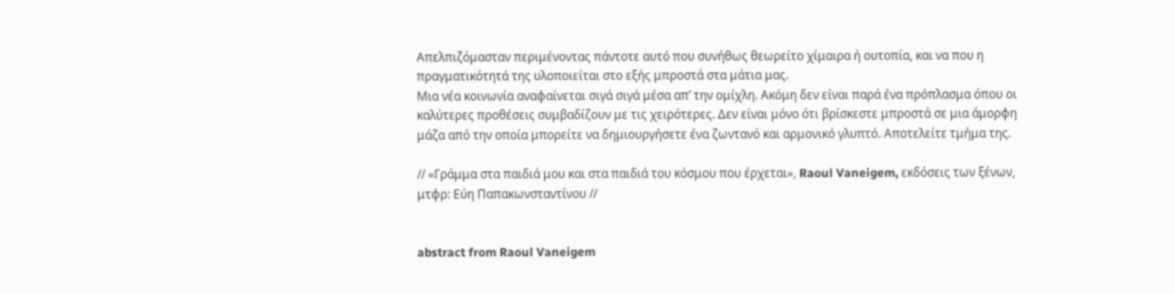Απελπιζόμασταν περιμένοντας πάντοτε αυτό που συνήθως θεωρείτο χίμαιρα ή ουτοπία, και να που η πραγματικότητά της υλοποιείται στο εξής μπροστά στα μάτια μας.
Μια νέα κοινωνία αναφαίνεται σιγά σιγά μέσα απ’ την ομίχλη. Ακόμη δεν είναι παρά ένα πρόπλασμα όπου οι καλύτερες προθέσεις συμβαδίζουν με τις χειρότερες. Δεν είναι μόνο ότι βρίσκεστε μπροστά σε μια άμορφη μάζα από την οποία μπορείτε να δημιουργήσετε ένα ζωντανό και αρμονικό γλυπτό. Αποτελείτε τμήμα της.

// «Γράμμα στα παιδιά μου και στα παιδιά του κόσμου που έρχεται», Raoul Vaneigem, εκδόσεις των ξένων, μτφρ: Εύη Παπακωνσταντίνου //


abstract from Raoul Vaneigem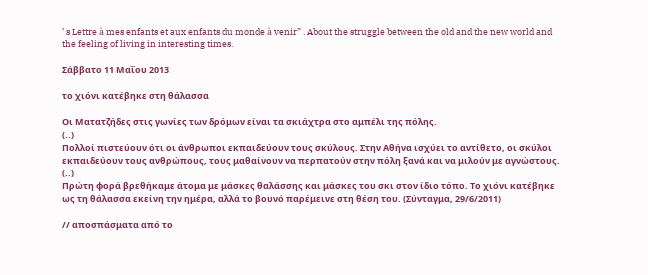’ s Lettre à mes enfants et aux enfants du monde à venir” . About the struggle between the old and the new world and the feeling of living in interesting times.

Σάββατο 11 Μαΐου 2013

το χιόνι κατέβηκε στη θάλασσα

Οι Ματατζήδες στις γωνίες των δρόμων είναι τα σκιάχτρα στο αμπέλι της πόλης.
(..)
Πολλοί πιστεύουν ότι οι άνθρωποι εκπαιδεύουν τους σκύλους. Στην Αθήνα ισχύει το αντίθετο, οι σκύλοι εκπαιδεύουν τους ανθρώπους, τους μαθαίνουν να περπατούν στην πόλη ξανά και να μιλούν με αγνώστους.
(..)
Πρώτη φορά βρεθήκαμε άτομα με μάσκες θαλάσσης και μάσκες του σκι στον ίδιο τόπο. Το χιόνι κατέβηκε ως τη θάλασσα εκείνη την ημέρα, αλλά το βουνό παρέμεινε στη θέση του. (Σύνταγμα, 29/6/2011)

// αποσπάσματα από το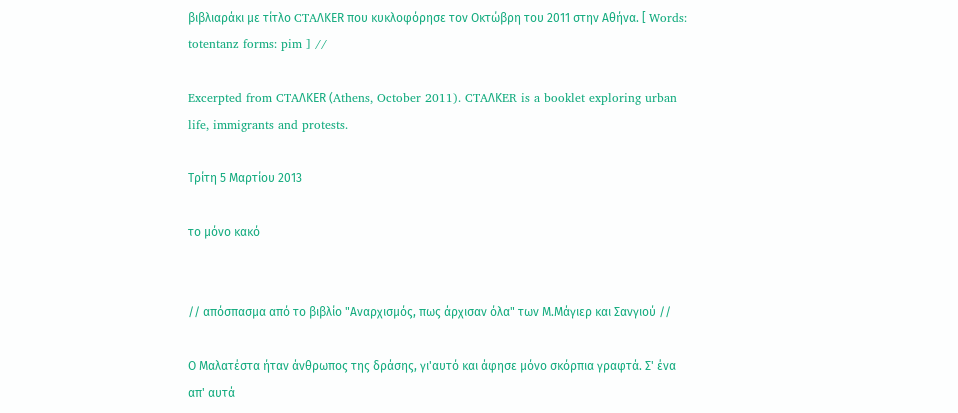βιβλιαράκι με τίτλο CTAΛΚER που κυκλοφόρησε τον Οκτώβρη του 2011 στην Αθήνα. [ Words: totentanz forms: pim ] //

Excerpted from CTAΛΚER (Athens, October 2011). CTAΛΚER is a booklet exploring urban life, immigrants and protests.

Τρίτη 5 Μαρτίου 2013

το μόνο κακό


// απόσπασμα από το βιβλίο "Αναρχισμός, πως άρχισαν όλα" των Μ.Μάγιερ και Σανγιού //

Ο Μαλατέστα ήταν άνθρωπος της δράσης, γι'αυτό και άφησε μόνο σκόρπια γραφτά. Σ' ένα απ' αυτά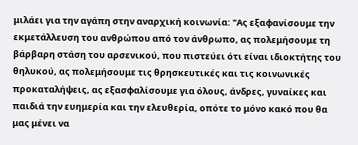μιλάει για την αγάπη στην αναρχική κοινωνία: "Ας εξαφανίσουμε την εκμετάλλευση του ανθρώπου από τον άνθρωπο, ας πολεμήσουμε τη βάρβαρη στάση του αρσενικού, που πιστεύει ότι είναι ιδιοκτήτης του θηλυκού, ας πολεμήσουμε τις θρησκευτικές και τις κοινωνικές προκαταλήψεις, ας εξασφαλίσουμε για όλους, άνδρες, γυναίκες και παιδιά την ευημερία και την ελευθερία, οπότε το μόνο κακό που θα μας μένει να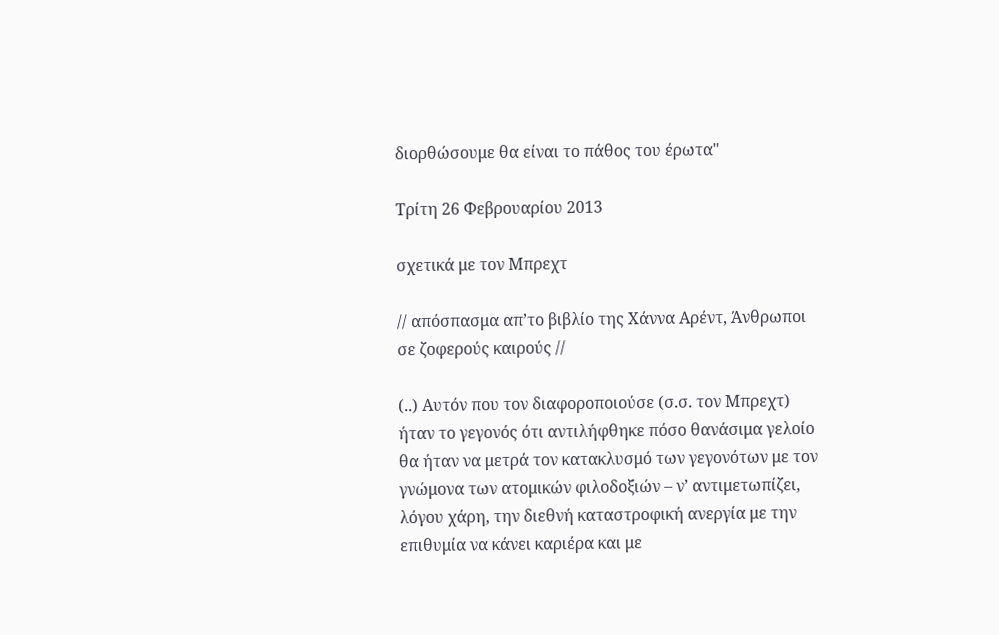διορθώσουμε θα είναι το πάθος του έρωτα"

Τρίτη 26 Φεβρουαρίου 2013

σχετικά με τον Μπρεχτ

// απόσπασμα απ’το βιβλίο της Χάννα Αρέντ, Άνθρωποι σε ζοφερούς καιρούς //

(..) Αυτόν που τον διαφοροποιούσε (σ.σ. τον Μπρεχτ) ήταν το γεγονός ότι αντιλήφθηκε πόσο θανάσιμα γελοίο θα ήταν να μετρά τον κατακλυσμό των γεγονότων με τον γνώμονα των ατομικών φιλοδοξιών – ν’ αντιμετωπίζει, λόγου χάρη, την διεθνή καταστροφική ανεργία με την επιθυμία να κάνει καριέρα και με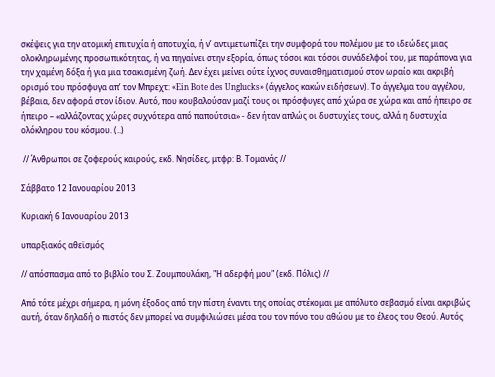σκέψεις για την ατομική επιτυχία ή αποτυχία, ή ν’ αντιμετωπίζει την συμφορά του πολέμου με το ιδεώδες μιας ολοκληρωμένης προσωπικότητας, ή να πηγαίνει στην εξορία, όπως τόσοι και τόσοι συνάδελφοί του, με παράπονα για την χαμένη δόξα ή για μια τσακισμένη ζωή. Δεν έχει μείνει ούτε ίχνος συναισθηματισμού στον ωραίο και ακριβή ορισμό του πρόσφυγα απ’ τον Μπρεχτ: «Ein Bote des Unglucks» (άγγελος κακών ειδήσεων). Το άγγελμα του αγγέλου, βέβαια, δεν αφορά στον ίδιον. Αυτό, που κουβαλούσαν μαζί τους οι πρόσφυγες από χώρα σε χώρα και από ήπειρο σε ήπειρο – «αλλάζοντας χώρες συχνότερα από παπούτσια» - δεν ήταν απλώς οι δυστυχίες τους, αλλά η δυστυχία ολόκληρου του κόσμου. (..)

 // Άνθρωποι σε ζοφερούς καιρούς, εκδ. Νησίδες, μτφρ: Β. Τομανάς //

Σάββατο 12 Ιανουαρίου 2013

Κυριακή 6 Ιανουαρίου 2013

υπαρξιακός αθεϊσμός

// απόσπασμα από το βιβλίο του Σ. Ζουμπουλάκη, "Η αδερφή μου" (εκδ. Πόλις) //

Aπό τότε μέχρι σήμερα, η μόνη έξοδος από την πίστη έναντι της οποίας στέκομαι με απόλυτο σεβασμό είναι ακριβώς αυτή, όταν δηλαδή ο πιστός δεν μπορεί να συμφιλιώσει μέσα του τον πόνο του αθώου με το έλεος του Θεού. Αυτός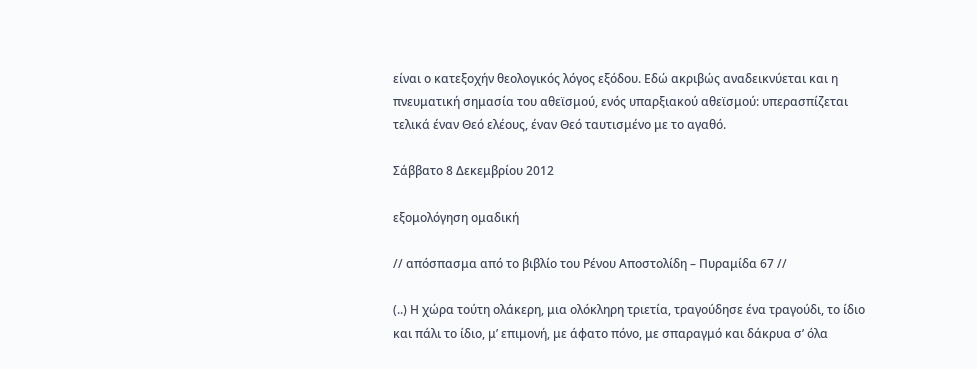είναι ο κατεξοχήν θεολογικός λόγος εξόδου. Εδώ ακριβώς αναδεικνύεται και η πνευματική σημασία του αθεϊσμού, ενός υπαρξιακού αθεϊσμού: υπερασπίζεται τελικά έναν Θεό ελέους, έναν Θεό ταυτισμένο με το αγαθό.

Σάββατο 8 Δεκεμβρίου 2012

εξομολόγηση ομαδική

// απόσπασμα από το βιβλίο του Ρένου Αποστολίδη – Πυραμίδα 67 //

(..) Η χώρα τούτη ολάκερη, μια ολόκληρη τριετία, τραγούδησε ένα τραγούδι, το ίδιο και πάλι το ίδιο, μ’ επιμονή, με άφατο πόνο, με σπαραγμό και δάκρυα σ’ όλα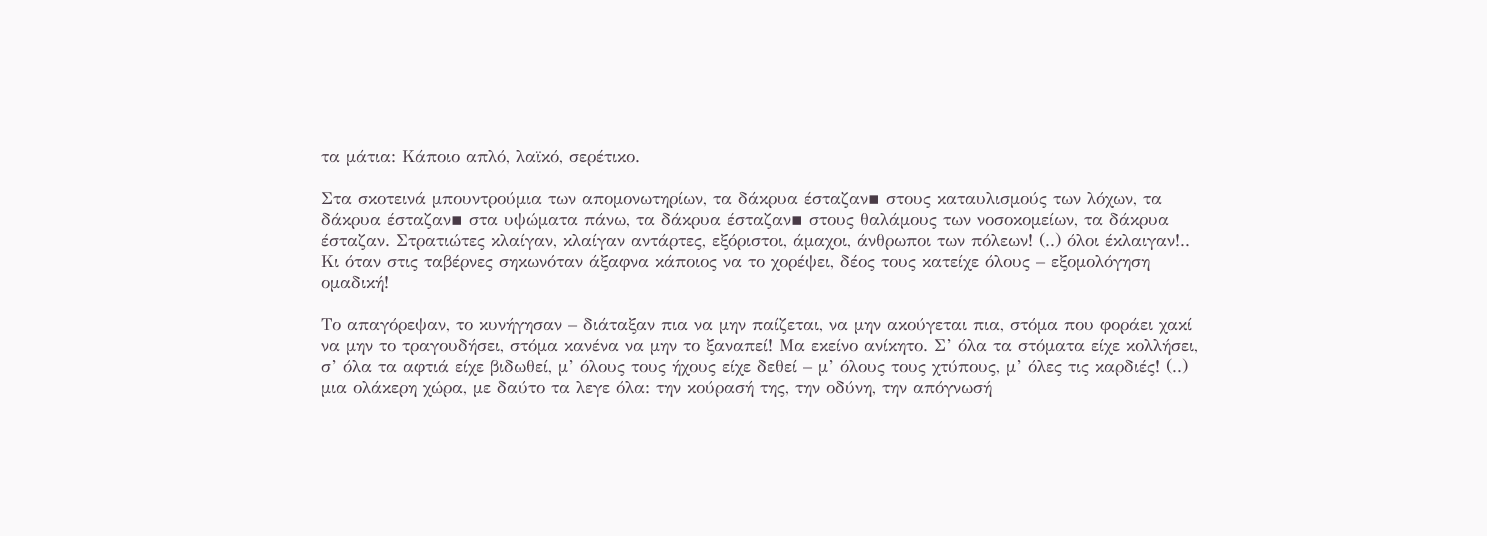τα μάτια: Κάποιο απλό, λαϊκό, σερέτικο.

Στα σκοτεινά μπουντρούμια των απομονωτηρίων, τα δάκρυα έσταζαν▪ στους καταυλισμούς των λόχων, τα δάκρυα έσταζαν▪ στα υψώματα πάνω, τα δάκρυα έσταζαν▪ στους θαλάμους των νοσοκομείων, τα δάκρυα έσταζαν. Στρατιώτες κλαίγαν, κλαίγαν αντάρτες, εξόριστοι, άμαχοι, άνθρωποι των πόλεων! (..) όλοι έκλαιγαν!.. Κι όταν στις ταβέρνες σηκωνόταν άξαφνα κάποιος να το χορέψει, δέος τους κατείχε όλους – εξομολόγηση ομαδική!

Το απαγόρεψαν, το κυνήγησαν – διάταξαν πια να μην παίζεται, να μην ακούγεται πια, στόμα που φοράει χακί να μην το τραγουδήσει, στόμα κανένα να μην το ξαναπεί! Μα εκείνο ανίκητο. Σ’ όλα τα στόματα είχε κολλήσει, σ’ όλα τα αφτιά είχε βιδωθεί, μ’ όλους τους ήχους είχε δεθεί – μ’ όλους τους χτύπους, μ’ όλες τις καρδιές! (..) μια ολάκερη χώρα, με δαύτο τα λεγε όλα: την κούρασή της, την οδύνη, την απόγνωσή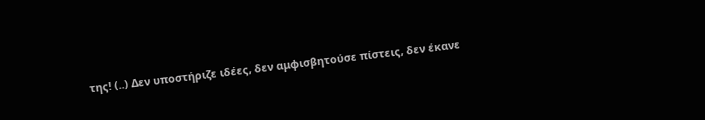της! (..) Δεν υποστήριζε ιδέες, δεν αμφισβητούσε πίστεις, δεν έκανε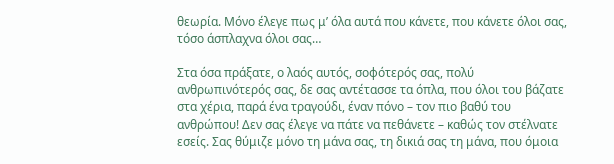θεωρία. Μόνο έλεγε πως μ’ όλα αυτά που κάνετε, που κάνετε όλοι σας, τόσο άσπλαχνα όλοι σας…

Στα όσα πράξατε, ο λαός αυτός, σοφότερός σας, πολύ ανθρωπινότερός σας, δε σας αντέτασσε τα όπλα, που όλοι του βάζατε στα χέρια, παρά ένα τραγούδι, έναν πόνο – τον πιο βαθύ του ανθρώπου! Δεν σας έλεγε να πάτε να πεθάνετε – καθώς τον στέλνατε εσείς. Σας θύμιζε μόνο τη μάνα σας, τη δικιά σας τη μάνα, που όμοια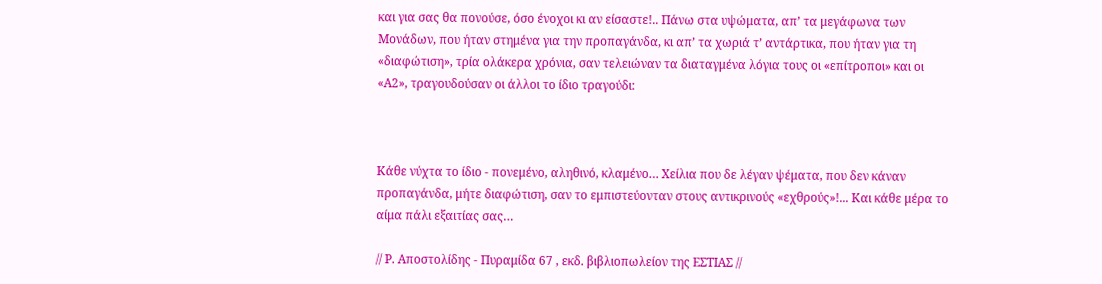και για σας θα πονούσε, όσο ένοχοι κι αν είσαστε!.. Πάνω στα υψώματα, απ’ τα μεγάφωνα των Μονάδων, που ήταν στημένα για την προπαγάνδα, κι απ’ τα χωριά τ’ αντάρτικα, που ήταν για τη «διαφώτιση», τρία ολάκερα χρόνια, σαν τελειώναν τα διαταγμένα λόγια τους οι «επίτροποι» και οι «Α2», τραγουδούσαν οι άλλοι το ίδιο τραγούδι:



Κάθε νύχτα το ίδιο - πονεμένο, αληθινό, κλαμένο… Χείλια που δε λέγαν ψέματα, που δεν κάναν προπαγάνδα, μήτε διαφώτιση, σαν το εμπιστεύονταν στους αντικρινούς «εχθρούς»!... Και κάθε μέρα το αίμα πάλι εξαιτίας σας…

// Ρ. Αποστολίδης - Πυραμίδα 67 , εκδ. βιβλιοπωλείον της ΕΣΤΙΑΣ //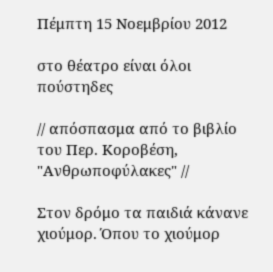Πέμπτη 15 Νοεμβρίου 2012

στο θέατρο είναι όλοι πούστηδες

// απόσπασμα από το βιβλίο του Περ. Κοροβέση, "Ανθρωποφύλακες" //

Στον δρόμο τα παιδιά κάνανε χιούμορ. Όπου το χιούμορ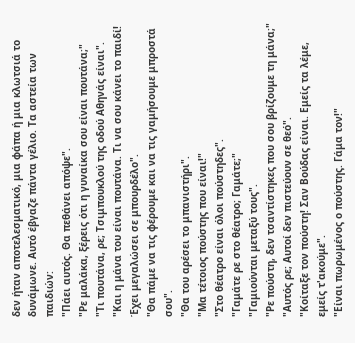δεν ήταν αποτελεσματικό, μια φάπα ή μια κλωτσιά το δυνάμωνε. Αυτό έβγαζε πάντα γέλιο. Τα αστεία των παιδιών:
"Πάει αυτός. Θα πεθάνει απόψε".
"Ρε μαλάκα, ξέρεις ότι η γυναίκα σου είναι πουτάνα;"
"Τι πουτάνα, ρε; Τσιμπουκλού της οδού Αθηνάς είναι".
"Και η μάνα του είναι πουτάνα. Τι να σου κάνει το παιδί! Έχει μεγαλώσει σε μπουρδέλο".
"Θα πάμε να τις φέρουμε και να τις γαμήσουμε μπροστά σου".
"Θα του αρέσει το μπανιστήρι".
"Μα τέτοιος πούστης που είναι!"
"Στο θέατρο είναι όλοι πούστηδες".
"Γαμάτε ρε στο θέατρο; Γαμάτε;"
"Γαμιούνται μεταξύ τους".
"Ρε πούστη, δεν τσαντίστηκες που σου βρίζουμε τη μάνα;"
"Αυτός ρε; Αυτοί δεν πιστεύουν σε θεό".
"Κοίταξε τον πούστη! Σαν Βούδας είναι. Εμείς τα λέμε, εμείς τ'ακούμε".
"Είναι πωρωμένος ο πούστης. Γάμα τον!"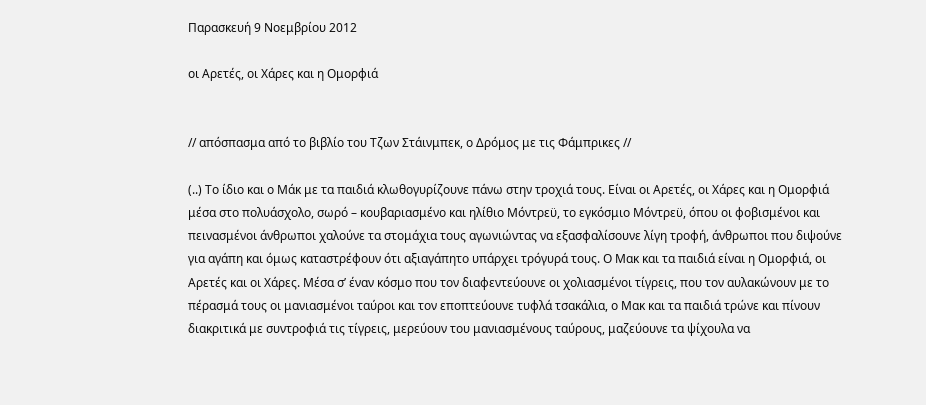Παρασκευή 9 Νοεμβρίου 2012

οι Αρετές, οι Χάρες και η Ομορφιά


// απόσπασμα από το βιβλίο του Τζων Στάινμπεκ, ο Δρόμος με τις Φάμπρικες //

(..) Το ίδιο και ο Μάκ με τα παιδιά κλωθογυρίζουνε πάνω στην τροχιά τους. Είναι οι Αρετές, οι Χάρες και η Ομορφιά μέσα στο πολυάσχολο, σωρό – κουβαριασμένο και ηλίθιο Μόντρεϋ, το εγκόσμιο Μόντρεϋ, όπου οι φοβισμένοι και πεινασμένοι άνθρωποι χαλούνε τα στομάχια τους αγωνιώντας να εξασφαλίσουνε λίγη τροφή, άνθρωποι που διψούνε για αγάπη και όμως καταστρέφουν ότι αξιαγάπητο υπάρχει τρόγυρά τους. Ο Μακ και τα παιδιά είναι η Ομορφιά, οι Αρετές και οι Χάρες. Μέσα σ’ έναν κόσμο που τον διαφεντεύουνε οι χολιασμένοι τίγρεις, που τον αυλακώνουν με το πέρασμά τους οι μανιασμένοι ταύροι και τον εποπτεύουνε τυφλά τσακάλια, ο Μακ και τα παιδιά τρώνε και πίνουν διακριτικά με συντροφιά τις τίγρεις, μερεύουν του μανιασμένους ταύρους, μαζεύουνε τα ψίχουλα να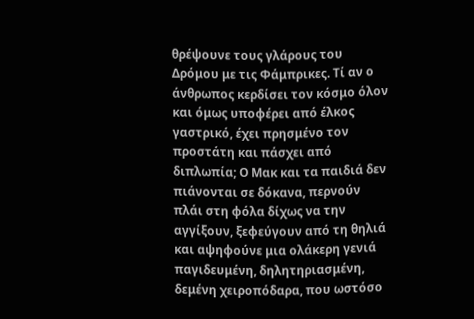θρέψουνε τους γλάρους του Δρόμου με τις Φάμπρικες. Τί αν ο άνθρωπος κερδίσει τον κόσμο όλον και όμως υποφέρει από έλκος γαστρικό, έχει πρησμένο τον προστάτη και πάσχει από διπλωπία; Ο Μακ και τα παιδιά δεν πιάνονται σε δόκανα, περνούν πλάι στη φόλα δίχως να την αγγίξουν, ξεφεύγουν από τη θηλιά και αψηφούνε μια ολάκερη γενιά παγιδευμένη, δηλητηριασμένη, δεμένη χειροπόδαρα, που ωστόσο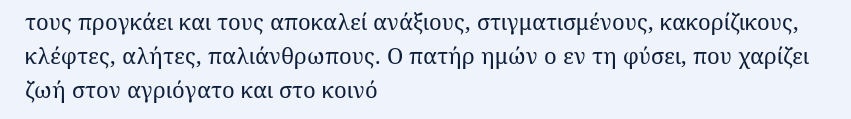τους προγκάει και τους αποκαλεί ανάξιους, στιγματισμένους, κακορίζικους, κλέφτες, αλήτες, παλιάνθρωπους. Ο πατήρ ημών ο εν τη φύσει, που χαρίζει ζωή στον αγριόγατο και στο κοινό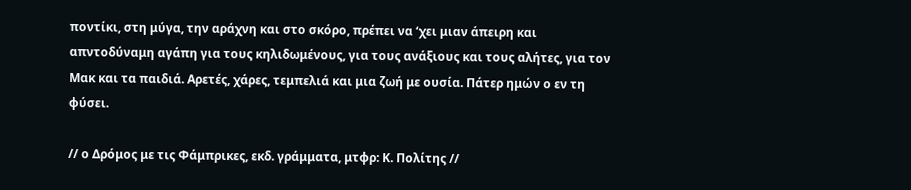ποντίκι, στη μύγα, την αράχνη και στο σκόρο, πρέπει να ‘χει μιαν άπειρη και απντοδύναμη αγάπη για τους κηλιδωμένους, για τους ανάξιους και τους αλήτες, για τον Μακ και τα παιδιά. Αρετές, χάρες, τεμπελιά και μια ζωή με ουσία. Πάτερ ημών ο εν τη φύσει.

// ο Δρόμος με τις Φάμπρικες, εκδ. γράμματα, μτφρ: Κ. Πολίτης //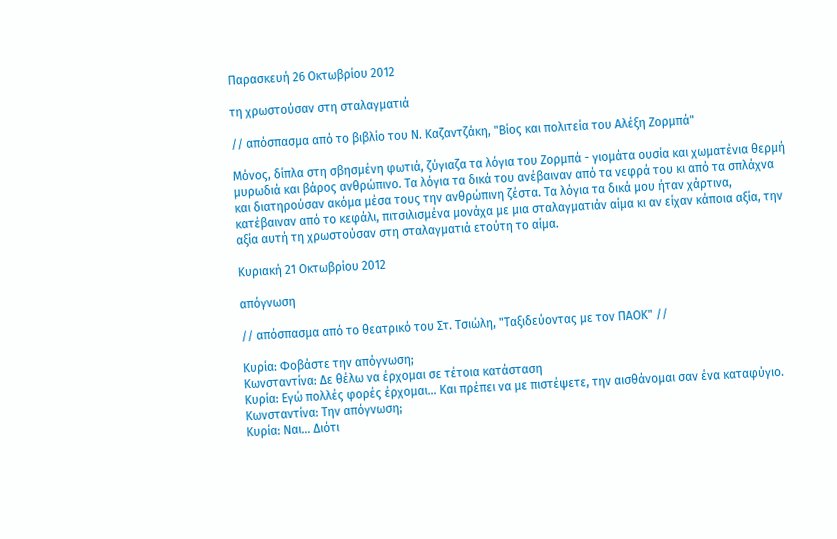Παρασκευή 26 Οκτωβρίου 2012

τη χρωστούσαν στη σταλαγματιά

// απόσπασμα από το βιβλίο του Ν. Καζαντζάκη, "Βίος και πολιτεία του Αλέξη Ζορμπά"

Mόνος, δίπλα στη σβησμένη φωτιά, ζύγιαζα τα λόγια του Ζορμπά - γιομάτα ουσία και χωματένια θερμή μυρωδιά και βάρος ανθρώπινο. Τα λόγια τα δικά του ανέβαιναν από τα νεφρά του κι από τα σπλάχνα και διατηρούσαν ακόμα μέσα τους την ανθρώπινη ζέστα. Τα λόγια τα δικά μου ήταν χάρτινα, κατέβαιναν από το κεφάλι, πιτσιλισμένα μονάχα με μια σταλαγματιάν αίμα κι αν είχαν κάποια αξία, την αξία αυτή τη χρωστούσαν στη σταλαγματιά ετούτη το αίμα.

Κυριακή 21 Οκτωβρίου 2012

απόγνωση

// απόσπασμα από το θεατρικό του Στ. Τσιώλη, "Ταξιδεύοντας με τον ΠΑΟΚ" //

Κυρία: Φοβάστε την απόγνωση;
Κωνσταντίνα: Δε θέλω να έρχομαι σε τέτοια κατάσταση
Κυρία: Εγώ πολλές φορές έρχομαι... Και πρέπει να με πιστέψετε, την αισθάνομαι σαν ένα καταφύγιο.
Κωνσταντίνα: Την απόγνωση;
Κυρία: Ναι... Διότι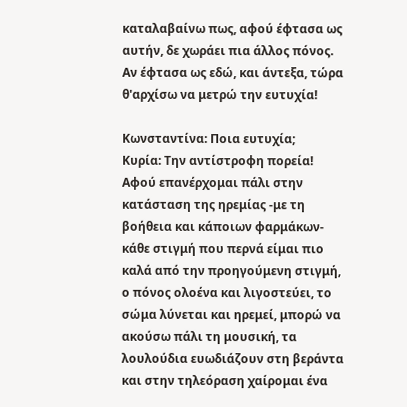καταλαβαίνω πως, αφού έφτασα ως αυτήν, δε χωράει πια άλλος πόνος. Αν έφτασα ως εδώ, και άντεξα, τώρα θ'αρχίσω να μετρώ την ευτυχία!

Κωνσταντίνα: Ποια ευτυχία;
Κυρία: Την αντίστροφη πορεία! Αφού επανέρχομαι πάλι στην κατάσταση της ηρεμίας -με τη βοήθεια και κάποιων φαρμάκων- κάθε στιγμή που περνά είμαι πιο καλά από την προηγούμενη στιγμή, ο πόνος ολοένα και λιγοστεύει, το σώμα λύνεται και ηρεμεί, μπορώ να ακούσω πάλι τη μουσική, τα λουλούδια ευωδιάζουν στη βεράντα και στην τηλεόραση χαίρομαι ένα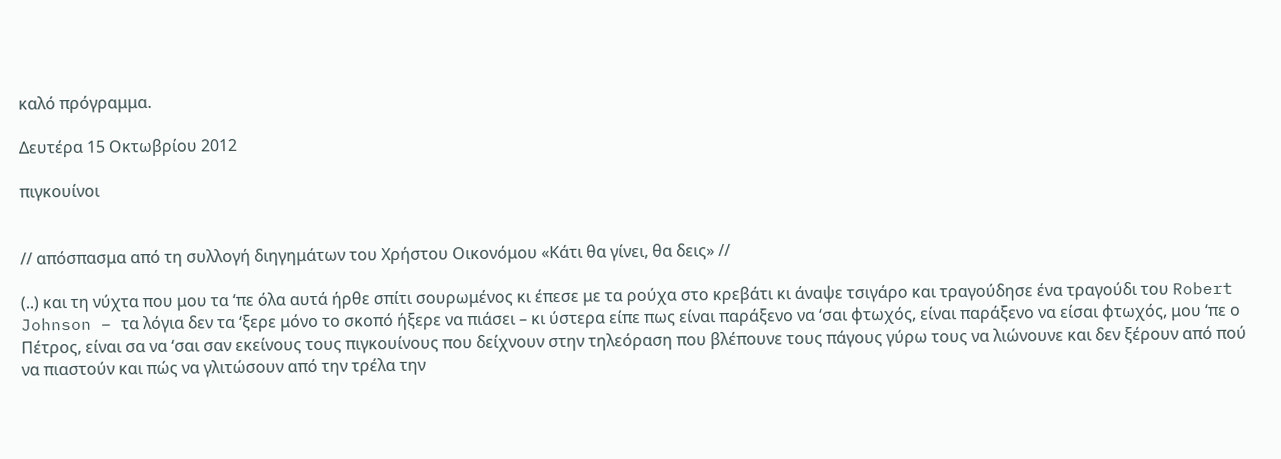καλό πρόγραμμα.

Δευτέρα 15 Οκτωβρίου 2012

πιγκουίνοι


// απόσπασμα από τη συλλογή διηγημάτων του Χρήστου Οικονόμου «Κάτι θα γίνει, θα δεις» //

(..) και τη νύχτα που μου τα ‘πε όλα αυτά ήρθε σπίτι σουρωμένος κι έπεσε με τα ρούχα στο κρεβάτι κι άναψε τσιγάρο και τραγούδησε ένα τραγούδι του Robert Johnson – τα λόγια δεν τα ‘ξερε μόνο το σκοπό ήξερε να πιάσει – κι ύστερα είπε πως είναι παράξενο να ‘σαι φτωχός, είναι παράξενο να είσαι φτωχός, μου ‘πε ο Πέτρος, είναι σα να ‘σαι σαν εκείνους τους πιγκουίνους που δείχνουν στην τηλεόραση που βλέπουνε τους πάγους γύρω τους να λιώνουνε και δεν ξέρουν από πού να πιαστούν και πώς να γλιτώσουν από την τρέλα την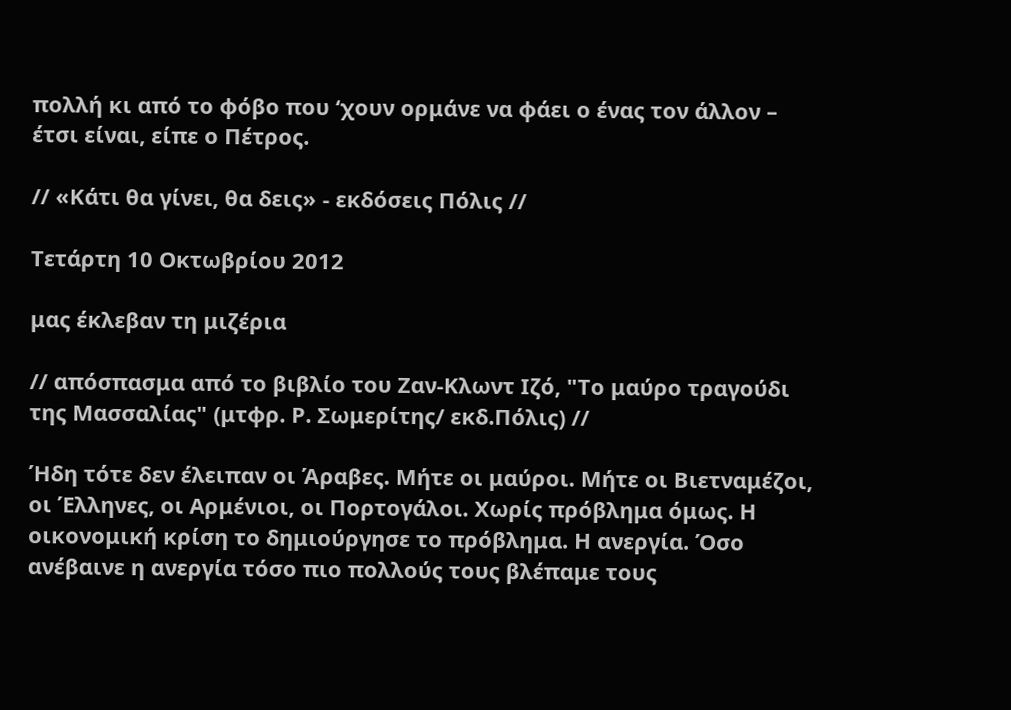πολλή κι από το φόβο που ‘χουν ορμάνε να φάει ο ένας τον άλλον – έτσι είναι, είπε ο Πέτρος.

// «Κάτι θα γίνει, θα δεις» - εκδόσεις Πόλις //

Τετάρτη 10 Οκτωβρίου 2012

μας έκλεβαν τη μιζέρια

// απόσπασμα από το βιβλίο του Ζαν-Κλωντ Ιζό, "Το μαύρο τραγούδι της Μασσαλίας" (μτφρ. Ρ. Σωμερίτης/ εκδ.Πόλις) //

Ήδη τότε δεν έλειπαν οι Άραβες. Μήτε οι μαύροι. Μήτε οι Βιετναμέζοι, οι Έλληνες, οι Αρμένιοι, οι Πορτογάλοι. Χωρίς πρόβλημα όμως. Η οικονομική κρίση το δημιούργησε το πρόβλημα. Η ανεργία. Όσο ανέβαινε η ανεργία τόσο πιο πολλούς τους βλέπαμε τους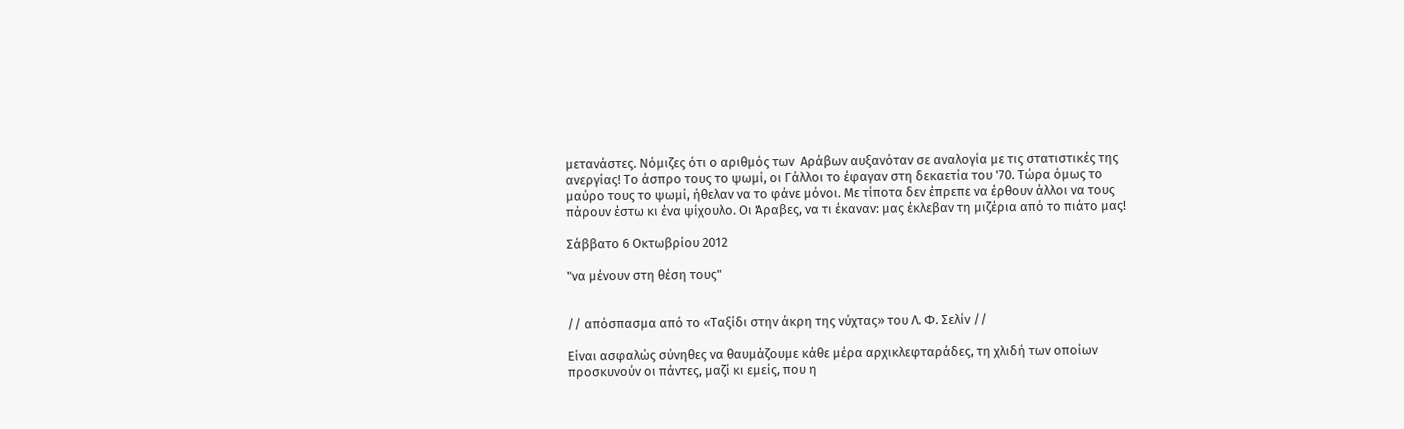μετανάστες. Νόμιζες ότι ο αριθμός των  Αράβων αυξανόταν σε αναλογία με τις στατιστικές της ανεργίας! Το άσπρο τους το ψωμί, οι Γάλλοι το έφαγαν στη δεκαετία του '70. Τώρα όμως το μαύρο τους το ψωμί, ήθελαν να το φάνε μόνοι. Με τίποτα δεν έπρεπε να έρθουν άλλοι να τους πάρουν έστω κι ένα ψίχουλο. Οι Άραβες, να τι έκαναν: μας έκλεβαν τη μιζέρια από το πιάτο μας!

Σάββατο 6 Οκτωβρίου 2012

"να μένουν στη θέση τους"


// απόσπασμα από το «Ταξίδι στην άκρη της νύχτας» του Λ. Φ. Σελίν //

Είναι ασφαλώς σύνηθες να θαυμάζουμε κάθε μέρα αρχικλεφταράδες, τη χλιδή των οποίων προσκυνούν οι πάντες, μαζί κι εμείς, που η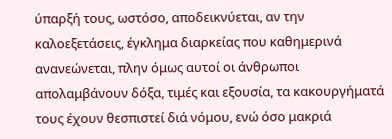ύπαρξή τους, ωστόσο, αποδεικνύεται, αν την καλοεξετάσεις, έγκλημα διαρκείας που καθημερινά ανανεώνεται, πλην όμως αυτοί οι άνθρωποι απολαμβάνουν δόξα, τιμές και εξουσία, τα κακουργήματά τους έχουν θεσπιστεί διά νόμου, ενώ όσο μακριά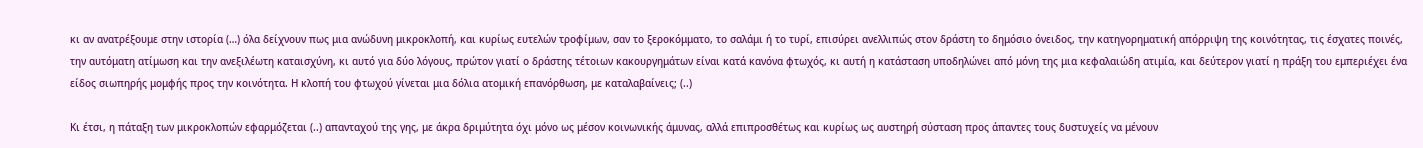κι αν ανατρέξουμε στην ιστορία (…) όλα δείχνουν πως μια ανώδυνη μικροκλοπή, και κυρίως ευτελών τροφίμων, σαν το ξεροκόμματο, το σαλάμι ή το τυρί, επισύρει ανελλιπώς στον δράστη το δημόσιο όνειδος, την κατηγορηματική απόρριψη της κοινότητας, τις έσχατες ποινές, την αυτόματη ατίμωση και την ανεξιλέωτη καταισχύνη, κι αυτό για δύο λόγους, πρώτον γιατί ο δράστης τέτοιων κακουργημάτων είναι κατά κανόνα φτωχός, κι αυτή η κατάσταση υποδηλώνει από μόνη της μια κεφαλαιώδη ατιμία, και δεύτερον γιατί η πράξη του εμπεριέχει ένα είδος σιωπηρής μομφής προς την κοινότητα. Η κλοπή του φτωχού γίνεται μια δόλια ατομική επανόρθωση, με καταλαβαίνεις; (..)

Κι έτσι, η πάταξη των μικροκλοπών εφαρμόζεται (..) απανταχού της γης, με άκρα δριμύτητα όχι μόνο ως μέσον κοινωνικής άμυνας, αλλά επιπροσθέτως και κυρίως ως αυστηρή σύσταση προς άπαντες τους δυστυχείς να μένουν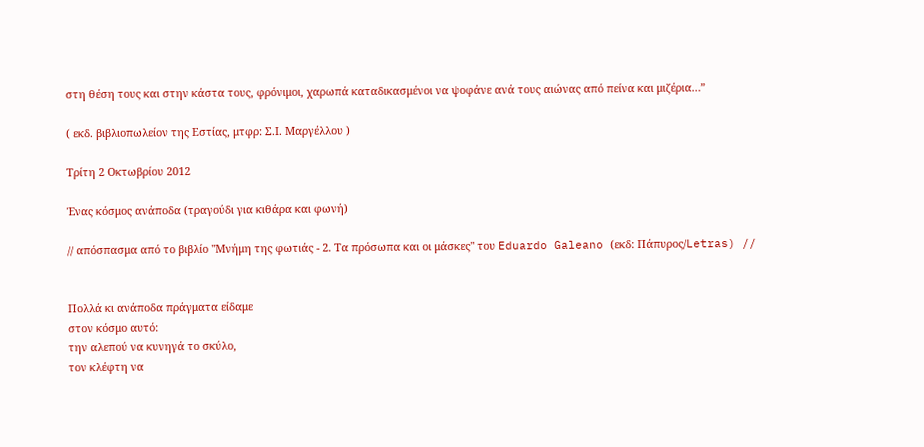στη θέση τους και στην κάστα τους, φρόνιμοι, χαρωπά καταδικασμένοι να ψοφάνε ανά τους αιώνας από πείνα και μιζέρια…”

( εκδ. βιβλιοπωλείον της Εστίας, μτφρ: Σ.Ι. Μαργέλλου )

Τρίτη 2 Οκτωβρίου 2012

Ένας κόσμος ανάποδα (τραγούδι για κιθάρα και φωνή)

// απόσπασμα από το βιβλίο "Μνήμη της φωτιάς - 2. Τα πρόσωπα και οι μάσκες" του Eduardo Galeano (εκδ: Πάπυρος/Letras) //


Πολλά κι ανάποδα πράγματα είδαμε
στον κόσμο αυτό:
την αλεπού να κυνηγά το σκύλο,
τον κλέφτη να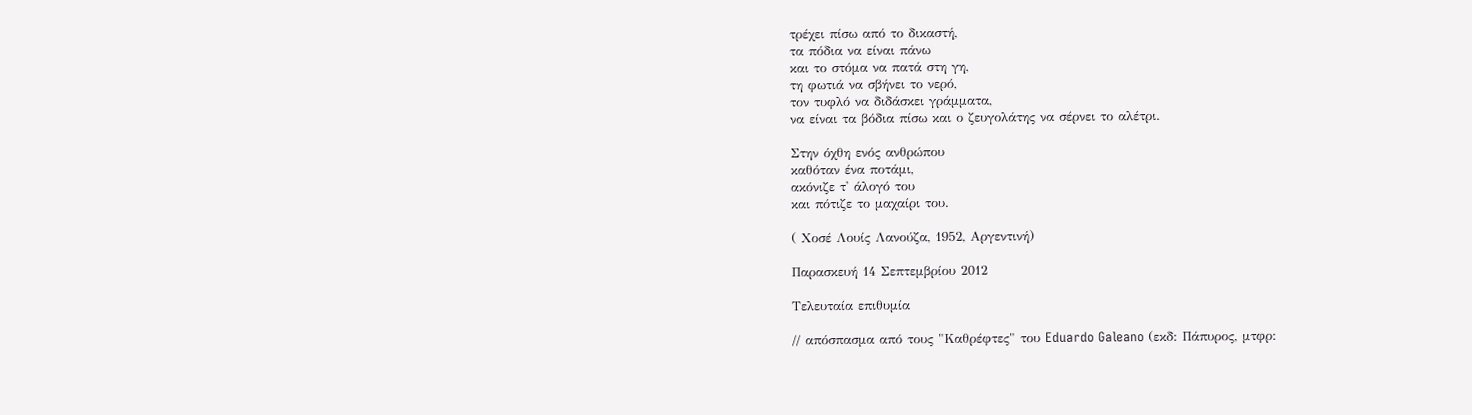τρέχει πίσω από το δικαστή,
τα πόδια να είναι πάνω
και το στόμα να πατά στη γη,
τη φωτιά να σβήνει το νερό,
τον τυφλό να διδάσκει γράμματα,
να είναι τα βόδια πίσω και ο ζευγολάτης να σέρνει το αλέτρι.

Στην όχθη ενός ανθρώπου
καθόταν ένα ποτάμι,
ακόνιζε τ' άλογό του
και πότιζε το μαχαίρι του.

( Χοσέ Λουίς Λανούζα, 1952, Αργεντινή)

Παρασκευή 14 Σεπτεμβρίου 2012

Τελευταία επιθυμία

// απόσπασμα από τους "Καθρέφτες" του Eduardo Galeano (εκδ: Πάπυρος, μτφρ: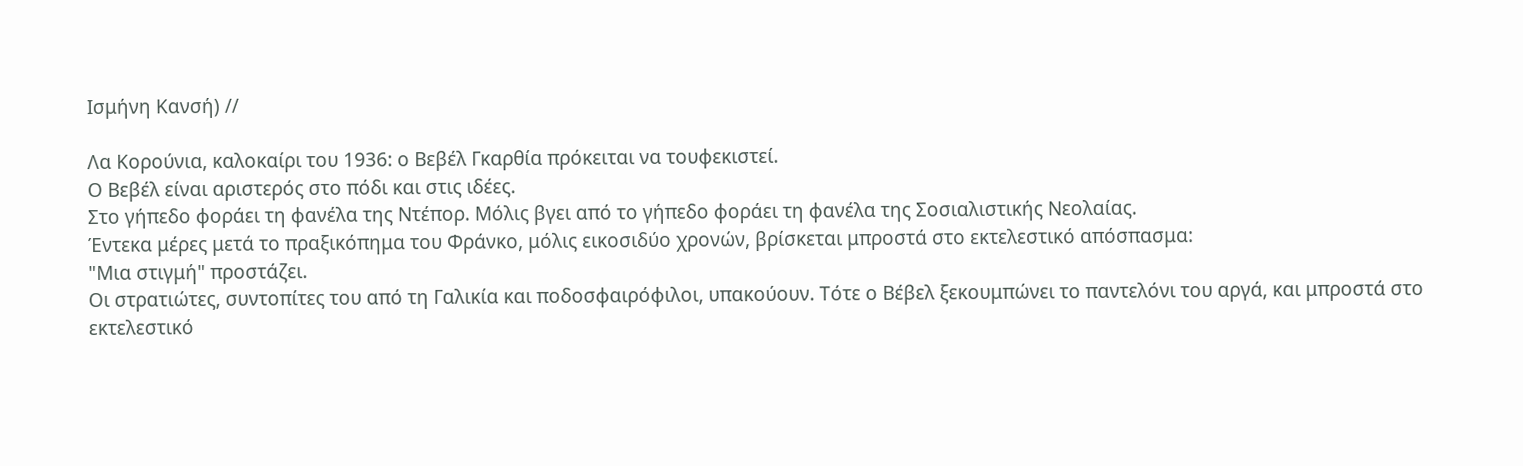Ισμήνη Κανσή) //

Λα Κορούνια, καλοκαίρι του 1936: ο Βεβέλ Γκαρθία πρόκειται να τουφεκιστεί.
Ο Βεβέλ είναι αριστερός στο πόδι και στις ιδέες.
Στο γήπεδο φοράει τη φανέλα της Ντέπορ. Mόλις βγει από το γήπεδο φοράει τη φανέλα της Σοσιαλιστικής Νεολαίας.
Έντεκα μέρες μετά το πραξικόπημα του Φράνκο, μόλις εικοσιδύο χρονών, βρίσκεται μπροστά στο εκτελεστικό απόσπασμα:
"Μια στιγμή" προστάζει.
Οι στρατιώτες, συντοπίτες του από τη Γαλικία και ποδοσφαιρόφιλοι, υπακούουν. Τότε ο Βέβελ ξεκουμπώνει το παντελόνι του αργά, και μπροστά στο εκτελεστικό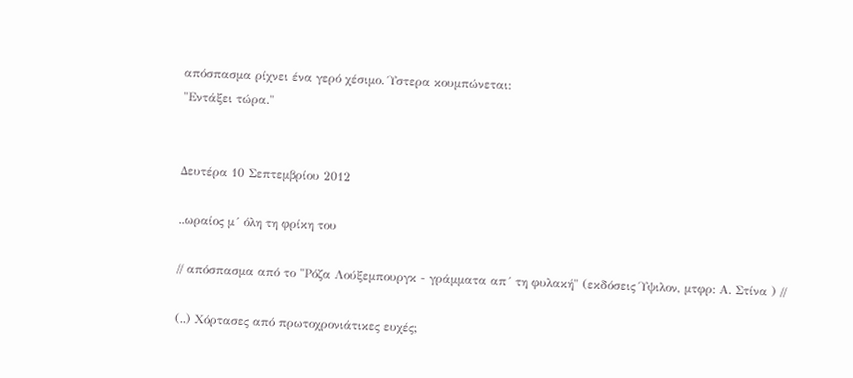απόσπασμα ρίχνει ένα γερό χέσιμο. Ύστερα κουμπώνεται:
"Εντάξει τώρα."


Δευτέρα 10 Σεπτεμβρίου 2012

..ωραίος μ´ όλη τη φρίκη του

// απόσπασμα από το "Ρόζα Λούξεμπουργκ - γράμματα απ´ τη φυλακή" (εκδόσεις Ύψιλον, μτφρ: Α. Στίνα ) //

(..) Χόρτασες από πρωτοχρονιάτικες ευχές;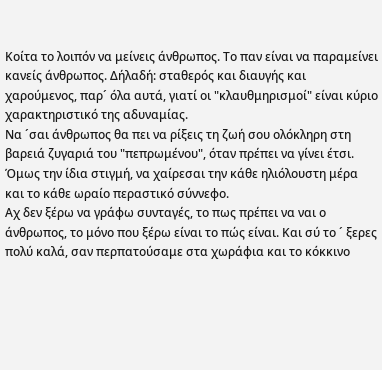Κοίτα το λοιπόν να μείνεις άνθρωπος. Το παν είναι να παραμείνει κανείς άνθρωπος. Δήλαδή: σταθερός και διαυγής και χαρούμενος, παρ´ όλα αυτά, γιατί οι "κλαυθμηρισμοί" είναι κύριο χαρακτηριστικό της αδυναμίας.
Να ´σαι άνθρωπος θα πει να ρίξεις τη ζωή σου ολόκληρη στη βαρειά ζυγαριά του "πεπρωμένου", όταν πρέπει να γίνει έτσι. Όμως την ίδια στιγμή, να χαίρεσαι την κάθε ηλιόλουστη μέρα και το κάθε ωραίο περαστικό σύννεφο.
Αχ δεν ξέρω να γράφω συνταγές, το πως πρέπει να ναι ο άνθρωπος, το μόνο που ξέρω είναι το πώς είναι. Και σύ το ´ ξερες πολύ καλά, σαν περπατούσαμε στα χωράφια και το κόκκινο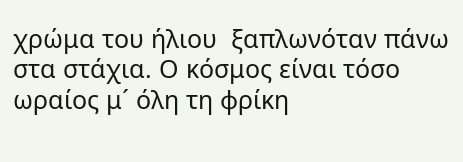χρώμα του ήλιου  ξαπλωνόταν πάνω στα στάχια. Ο κόσμος είναι τόσο ωραίος μ´ όλη τη φρίκη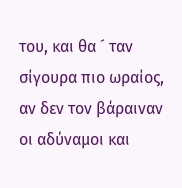του, και θα ´ ταν σίγουρα πιο ωραίος, αν δεν τον βάραιναν οι αδύναμοι και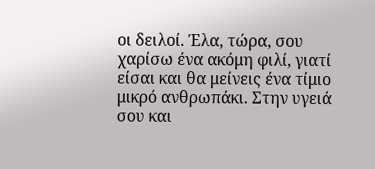οι δειλοί. Έλα, τώρα, σου χαρίσω ένα ακόμη φιλί, γιατί είσαι και θα μείνεις ένα τίμιο μικρό ανθρωπάκι. Στην υγειά σου και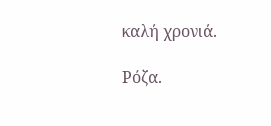καλή χρονιά.

Ρόζα.